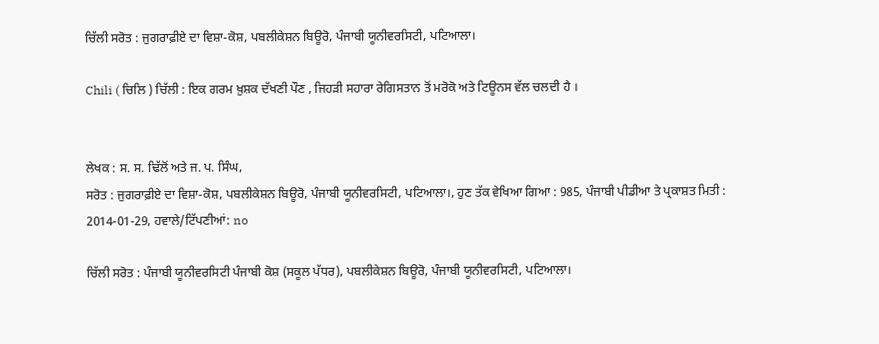ਚਿੱਲੀ ਸਰੋਤ : ਜੁਗਰਾਫ਼ੀਏ ਦਾ ਵਿਸ਼ਾ-ਕੋਸ਼, ਪਬਲੀਕੇਸ਼ਨ ਬਿਊਰੋ, ਪੰਜਾਬੀ ਯੂਨੀਵਰਸਿਟੀ, ਪਟਿਆਲਾ।

Chili ( ਚਿਲਿ ) ਚਿੱਲੀ : ਇਕ ਗਰਮ ਖ਼ੁਸ਼ਕ ਦੱਖਣੀ ਪੌਣ , ਜਿਹੜੀ ਸਹਾਰਾ ਰੇਗਿਸਤਾਨ ਤੋਂ ਮਰੋਕੋ ਅਤੇ ਟਿਊਨਸ ਵੱਲ ਚਲਦੀ ਹੈ ।


ਲੇਖਕ : ਸ. ਸ. ਢਿੱਲੋਂ ਅਤੇ ਜ. ਪ. ਸਿੰਘ,
ਸਰੋਤ : ਜੁਗਰਾਫ਼ੀਏ ਦਾ ਵਿਸ਼ਾ-ਕੋਸ਼, ਪਬਲੀਕੇਸ਼ਨ ਬਿਊਰੋ, ਪੰਜਾਬੀ ਯੂਨੀਵਰਸਿਟੀ, ਪਟਿਆਲਾ।, ਹੁਣ ਤੱਕ ਵੇਖਿਆ ਗਿਆ : 985, ਪੰਜਾਬੀ ਪੀਡੀਆ ਤੇ ਪ੍ਰਕਾਸ਼ਤ ਮਿਤੀ : 2014-01-29, ਹਵਾਲੇ/ਟਿੱਪਣੀਆਂ: no

ਚਿੱਲੀ ਸਰੋਤ : ਪੰਜਾਬੀ ਯੂਨੀਵਰਸਿਟੀ ਪੰਜਾਬੀ ਕੋਸ਼ (ਸਕੂਲ ਪੱਧਰ), ਪਬਲੀਕੇਸ਼ਨ ਬਿਊਰੋ, ਪੰਜਾਬੀ ਯੂਨੀਵਰਸਿਟੀ, ਪਟਿਆਲਾ।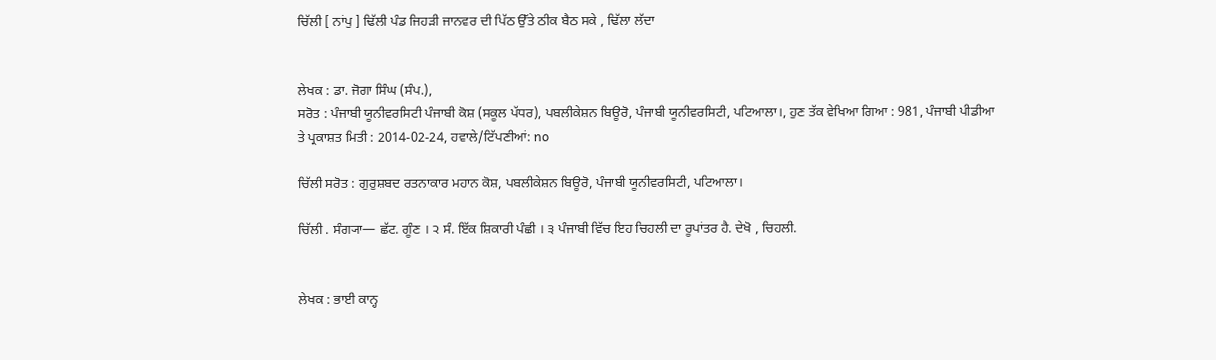ਚਿੱਲੀ [ ਨਾਂਪੁ ] ਢਿੱਲੀ ਪੰਡ ਜਿਹੜੀ ਜਾਨਵਰ ਦੀ ਪਿੱਠ ਉੱਤੇ ਠੀਕ ਬੈਠ ਸਕੇ , ਢਿੱਲਾ ਲੱਦਾ


ਲੇਖਕ : ਡਾ. ਜੋਗਾ ਸਿੰਘ (ਸੰਪ.),
ਸਰੋਤ : ਪੰਜਾਬੀ ਯੂਨੀਵਰਸਿਟੀ ਪੰਜਾਬੀ ਕੋਸ਼ (ਸਕੂਲ ਪੱਧਰ), ਪਬਲੀਕੇਸ਼ਨ ਬਿਊਰੋ, ਪੰਜਾਬੀ ਯੂਨੀਵਰਸਿਟੀ, ਪਟਿਆਲਾ।, ਹੁਣ ਤੱਕ ਵੇਖਿਆ ਗਿਆ : 981, ਪੰਜਾਬੀ ਪੀਡੀਆ ਤੇ ਪ੍ਰਕਾਸ਼ਤ ਮਿਤੀ : 2014-02-24, ਹਵਾਲੇ/ਟਿੱਪਣੀਆਂ: no

ਚਿੱਲੀ ਸਰੋਤ : ਗੁਰੁਸ਼ਬਦ ਰਤਨਾਕਾਰ ਮਹਾਨ ਕੋਸ਼, ਪਬਲੀਕੇਸ਼ਨ ਬਿਊਰੋ, ਪੰਜਾਬੀ ਯੂਨੀਵਰਸਿਟੀ, ਪਟਿਆਲਾ।

ਚਿੱਲੀ . ਸੰਗ੍ਯਾ— ਛੱਟ. ਗੂੰਣ । ੨ ਸੰ. ਇੱਕ ਸ਼ਿਕਾਰੀ ਪੰਛੀ । ੩ ਪੰਜਾਬੀ ਵਿੱਚ ਇਹ ਚਿਹਲੀ ਦਾ ਰੂਪਾਂਤਰ ਹੈ. ਦੇਖੋ , ਚਿਹਲੀ.


ਲੇਖਕ : ਭਾਈ ਕਾਨ੍ਹ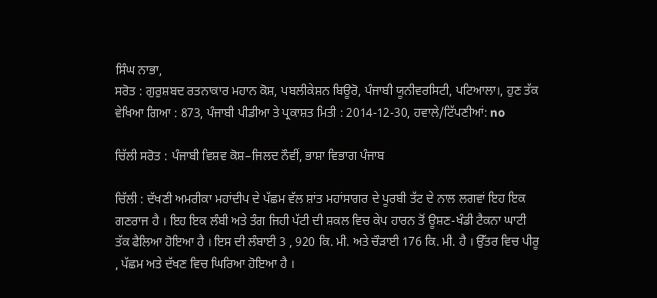ਸਿੰਘ ਨਾਭਾ,
ਸਰੋਤ : ਗੁਰੁਸ਼ਬਦ ਰਤਨਾਕਾਰ ਮਹਾਨ ਕੋਸ਼, ਪਬਲੀਕੇਸ਼ਨ ਬਿਊਰੋ, ਪੰਜਾਬੀ ਯੂਨੀਵਰਸਿਟੀ, ਪਟਿਆਲਾ।, ਹੁਣ ਤੱਕ ਵੇਖਿਆ ਗਿਆ : 873, ਪੰਜਾਬੀ ਪੀਡੀਆ ਤੇ ਪ੍ਰਕਾਸ਼ਤ ਮਿਤੀ : 2014-12-30, ਹਵਾਲੇ/ਟਿੱਪਣੀਆਂ: no

ਚਿੱਲੀ ਸਰੋਤ : ਪੰਜਾਬੀ ਵਿਸ਼ਵ ਕੋਸ਼–ਜਿਲਦ ਨੌਵੀਂ, ਭਾਸ਼ਾ ਵਿਭਾਗ ਪੰਜਾਬ

ਚਿੱਲੀ : ਦੱਖਣੀ ਅਮਰੀਕਾ ਮਹਾਂਦੀਪ ਦੇ ਪੱਛਮ ਵੱਲ ਸ਼ਾਂਤ ਮਹਾਂਸਾਗਰ ਦੇ ਪੂਰਬੀ ਤੱਟ ਦੇ ਨਾਲ ਲਗਵਾਂ ਇਹ ਇਕ ਗਣਰਾਜ ਹੈ । ਇਹ ਇਕ ਲੰਬੀ ਅਤੇ ਤੰਗ ਜਿਹੀ ਪੱਟੀ ਦੀ ਸ਼ਕਲ ਵਿਚ ਕੇਪ ਹਾਰਨ ਤੋਂ ਊਸ਼ਣ-ਖੰਡੀ ਟੈਕਨਾ ਘਾਟੀ ਤੱਕ ਫੈਲਿਆ ਹੋਇਆ ਹੈ । ਇਸ ਦੀ ਲੰਬਾਈ 3 , 920 ਕਿ. ਮੀ. ਅਤੇ ਚੌੜਾਈ 176 ਕਿ. ਮੀ. ਹੈ । ਉੱਤਰ ਵਿਚ ਪੀਰੂ , ਪੱਛਮ ਅਤੇ ਦੱਖਣ ਵਿਚ ਘਿਰਿਆ ਹੋਇਆ ਹੈ ।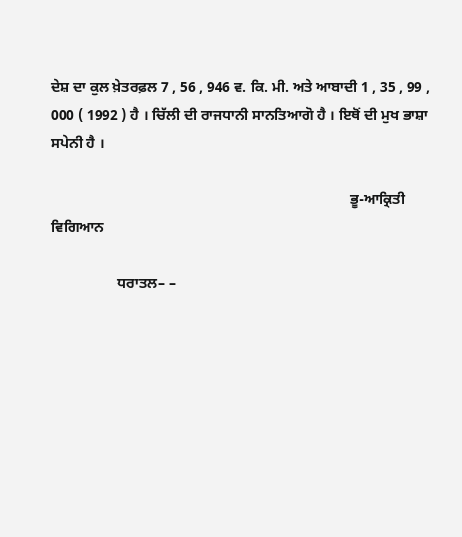ਦੇਸ਼ ਦਾ ਕੁਲ ਖ਼ੇਤਰਫ਼ਲ 7 , 56 , 946 ਵ. ਕਿ. ਮੀ. ਅਤੇ ਆਬਾਦੀ 1 , 35 , 99 , 000 ( 1992 ) ਹੈ । ਚਿੱਲੀ ਦੀ ਰਾਜਧਾਨੀ ਸਾਨਤਿਆਗੋ ਹੈ । ਇਥੋਂ ਦੀ ਮੁਖ ਭਾਸ਼ਾ ਸਪੇਨੀ ਹੈ ।

                                                                                  ਭੂ-ਆਕ੍ਰਿਤੀ ਵਿਗਿਆਨ

                  ਧਰਾਤਲ– –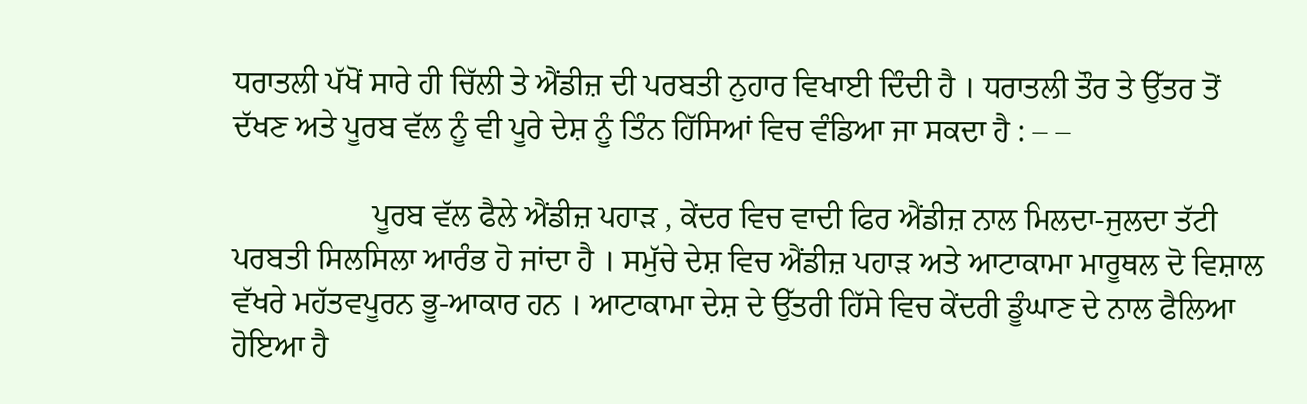ਧਰਾਤਲੀ ਪੱਖੋਂ ਸਾਰੇ ਹੀ ਚਿੱਲੀ ਤੇ ਐਂਡੀਜ਼ ਦੀ ਪਰਬਤੀ ਨੁਹਾਰ ਵਿਖਾਈ ਦਿੰਦੀ ਹੈ । ਧਰਾਤਲੀ ਤੌਰ ਤੇ ਉੱਤਰ ਤੋਂ ਦੱਖਣ ਅਤੇ ਪੂਰਬ ਵੱਲ ਨੂੰ ਵੀ ਪੂਰੇ ਦੇਸ਼ ਨੂੰ ਤਿੰਨ ਹਿੱਸਿਆਂ ਵਿਚ ਵੰਡਿਆ ਜਾ ਸਕਦਾ ਹੈ : – –

                  ਪੂਰਬ ਵੱਲ ਫੈਲੇ ਐਂਡੀਜ਼ ਪਹਾੜ , ਕੇਂਦਰ ਵਿਚ ਵਾਦੀ ਫਿਰ ਐਂਡੀਜ਼ ਨਾਲ ਮਿਲਦਾ-ਜੁਲਦਾ ਤੱਟੀ ਪਰਬਤੀ ਸਿਲਸਿਲਾ ਆਰੰਭ ਹੋ ਜਾਂਦਾ ਹੈ । ਸਮੁੱਚੇ ਦੇਸ਼ ਵਿਚ ਐਂਡੀਜ਼ ਪਹਾੜ ਅਤੇ ਆਟਾਕਾਮਾ ਮਾਰੂਥਲ ਦੋ ਵਿਸ਼ਾਲ ਵੱਖਰੇ ਮਹੱਤਵਪੂਰਨ ਭੂ-ਆਕਾਰ ਹਨ । ਆਟਾਕਾਮਾ ਦੇਸ਼ ਦੇ ਉੱਤਰੀ ਹਿੱਸੇ ਵਿਚ ਕੇਂਦਰੀ ਡੂੰਘਾਣ ਦੇ ਨਾਲ ਫੈਲਿਆ ਹੋਇਆ ਹੈ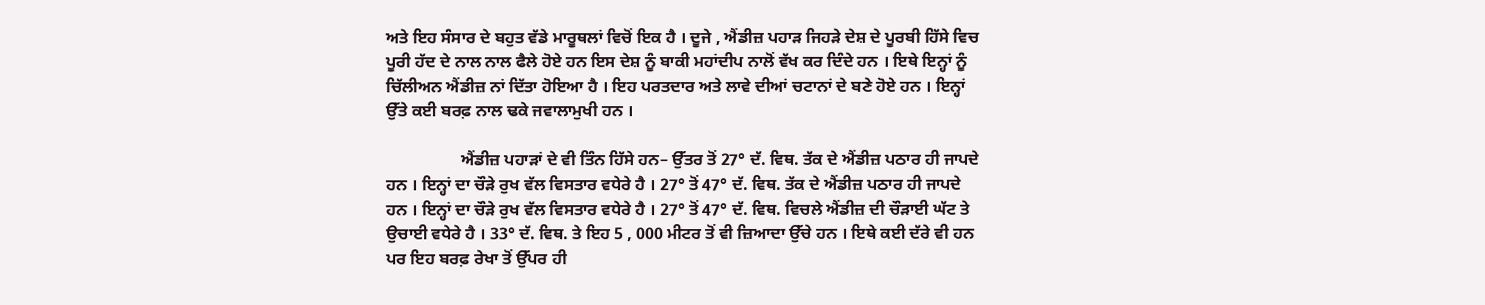ਅਤੇ ਇਹ ਸੰਸਾਰ ਦੇ ਬਹੁਤ ਵੱਡੇ ਮਾਰੂਥਲਾਂ ਵਿਚੋਂ ਇਕ ਹੈ । ਦੂਜੇ , ਐਂਡੀਜ਼ ਪਹਾੜ ਜਿਹੜੇ ਦੇਸ਼ ਦੇ ਪੂਰਬੀ ਹਿੱਸੇ ਵਿਚ ਪੂਰੀ ਹੱਦ ਦੇ ਨਾਲ ਨਾਲ ਫੈਲੇ ਹੋਏ ਹਨ ਇਸ ਦੇਸ਼ ਨੂੰ ਬਾਕੀ ਮਹਾਂਦੀਪ ਨਾਲੋਂ ਵੱਖ ਕਰ ਦਿੰਦੇ ਹਨ । ਇਥੇ ਇਨ੍ਹਾਂ ਨੂੰ ਚਿੱਲੀਅਨ ਐਂਡੀਜ਼ ਨਾਂ ਦਿੱਤਾ ਹੋਇਆ ਹੈ । ਇਹ ਪਰਤਦਾਰ ਅਤੇ ਲਾਵੇ ਦੀਆਂ ਚਟਾਨਾਂ ਦੇ ਬਣੇ ਹੋਏ ਹਨ । ਇਨ੍ਹਾਂ ਉੱਤੇ ਕਈ ਬਰਫ਼ ਨਾਲ ਢਕੇ ਜਵਾਲਾਮੁਖੀ ਹਨ ।

                  ਐਂਡੀਜ਼ ਪਹਾੜਾਂ ਦੇ ਵੀ ਤਿੰਨ ਹਿੱਸੇ ਹਨ– ਉੱਤਰ ਤੋਂ 27° ਦੱ. ਵਿਥ. ਤੱਕ ਦੇ ਐਂਡੀਜ਼ ਪਠਾਰ ਹੀ ਜਾਪਦੇ ਹਨ । ਇਨ੍ਹਾਂ ਦਾ ਚੌੜੇ ਰੁਖ ਵੱਲ ਵਿਸਤਾਰ ਵਧੇਰੇ ਹੈ । 27° ਤੋਂ 47° ਦੱ. ਵਿਥ. ਤੱਕ ਦੇ ਐਂਡੀਜ਼ ਪਠਾਰ ਹੀ ਜਾਪਦੇ ਹਨ । ਇਨ੍ਹਾਂ ਦਾ ਚੌੜੇ ਰੁਖ ਵੱਲ ਵਿਸਤਾਰ ਵਧੇਰੇ ਹੈ । 27° ਤੋਂ 47° ਦੱ. ਵਿਥ. ਵਿਚਲੇ ਐਂਡੀਜ਼ ਦੀ ਚੌੜਾਈ ਘੱਟ ਤੇ ਉਚਾਈ ਵਧੇਰੇ ਹੈ । 33° ਦੱ. ਵਿਥ. ਤੇ ਇਹ 5 , 000 ਮੀਟਰ ਤੋਂ ਵੀ ਜ਼ਿਆਦਾ ਉੱਚੇ ਹਨ । ਇਥੇ ਕਈ ਦੱਰੇ ਵੀ ਹਨ ਪਰ ਇਹ ਬਰਫ਼ ਰੇਖਾ ਤੋਂ ਉੱਪਰ ਹੀ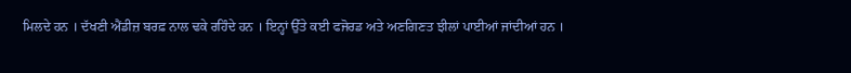ਮਿਲਦੇ ਹਨ । ਦੱਖਣੀ ਐਂਡੀਜ਼ ਬਰਫ਼ ਨਾਲ ਢਕੇ ਰਹਿੰਦੇ ਹਨ । ਇਨ੍ਹਾਂ ਉੱਤੇ ਕਈ ਫਜੋਰਡ ਅਤੇ ਅਣਗਿਣਤ ਝੀਲਾਂ ਪਾਈਆਂ ਜਾਂਦੀਆਂ ਹਨ ।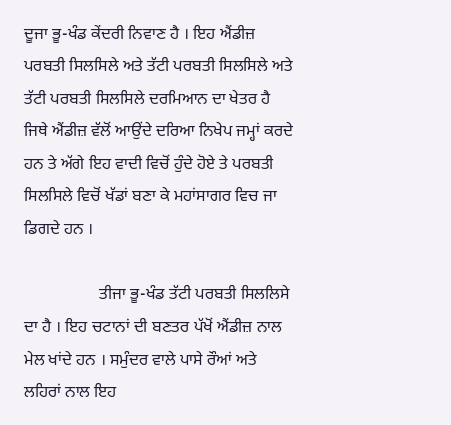ਦੂਜਾ ਭੂ-ਖੰਡ ਕੇਂਦਰੀ ਨਿਵਾਣ ਹੈ । ਇਹ ਐਂਡੀਜ਼ ਪਰਬਤੀ ਸਿਲਸਿਲੇ ਅਤੇ ਤੱਟੀ ਪਰਬਤੀ ਸਿਲਸਿਲੇ ਅਤੇ ਤੱਟੀ ਪਰਬਤੀ ਸਿਲਸਿਲੇ ਦਰਮਿਆਨ ਦਾ ਖੇਤਰ ਹੈ ਜਿਥੇ ਐਂਡੀਜ਼ ਵੱਲੋਂ ਆਉਂਦੇ ਦਰਿਆ ਨਿਖੇਪ ਜਮ੍ਹਾਂ ਕਰਦੇ ਹਨ ਤੇ ਅੱਗੇ ਇਹ ਵਾਦੀ ਵਿਚੋਂ ਹੁੰਦੇ ਹੋਏ ਤੇ ਪਰਬਤੀ ਸਿਲਸਿਲੇ ਵਿਚੋਂ ਖੱਡਾਂ ਬਣਾ ਕੇ ਮਹਾਂਸਾਗਰ ਵਿਚ ਜਾ ਡਿਗਦੇ ਹਨ ।

                  ਤੀਜਾ ਭੂ-ਖੰਡ ਤੱਟੀ ਪਰਬਤੀ ਸਿਲਲਿਸੇ ਦਾ ਹੈ । ਇਹ ਚਟਾਨਾਂ ਦੀ ਬਣਤਰ ਪੱਖੋਂ ਐਂਡੀਜ਼ ਨਾਲ ਮੇਲ ਖਾਂਦੇ ਹਨ । ਸਮੁੰਦਰ ਵਾਲੇ ਪਾਸੇ ਰੌਆਂ ਅਤੇ ਲਹਿਰਾਂ ਨਾਲ ਇਹ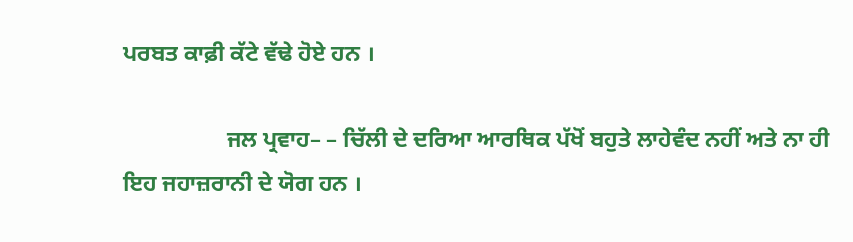ਪਰਬਤ ਕਾਫ਼ੀ ਕੱਟੇ ਵੱਢੇ ਹੋਏ ਹਨ ।

                  ਜਲ ਪ੍ਰਵਾਹ– – ਚਿੱਲੀ ਦੇ ਦਰਿਆ ਆਰਥਿਕ ਪੱਖੋਂ ਬਹੁਤੇ ਲਾਹੇਵੰਦ ਨਹੀਂ ਅਤੇ ਨਾ ਹੀ ਇਹ ਜਹਾਜ਼ਰਾਨੀ ਦੇ ਯੋਗ ਹਨ ।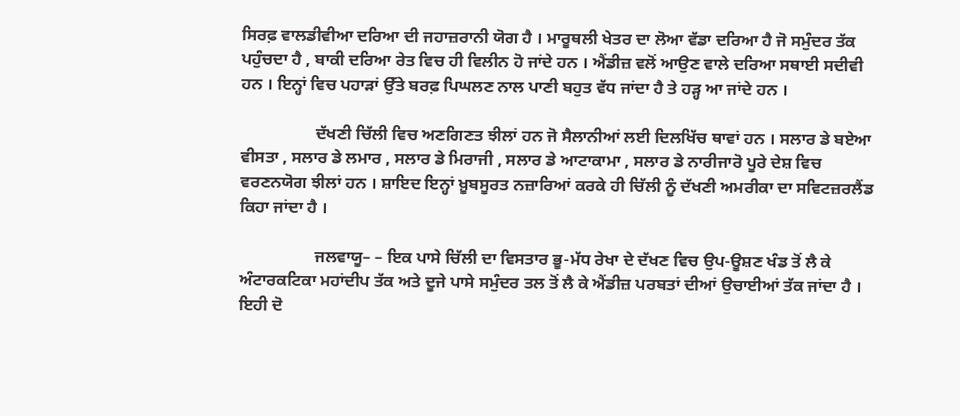ਸਿਰਫ਼ ਵਾਲਡੀਵੀਆ ਦਰਿਆ ਦੀ ਜਹਾਜ਼ਰਾਨੀ ਯੋਗ ਹੈ । ਮਾਰੂਥਲੀ ਖੇਤਰ ਦਾ ਲੋਆ ਵੱਡਾ ਦਰਿਆ ਹੈ ਜੋ ਸਮੁੰਦਰ ਤੱਕ ਪਹੁੰਚਦਾ ਹੈ , ਬਾਕੀ ਦਰਿਆ ਰੇਤ ਵਿਚ ਹੀ ਵਿਲੀਨ ਹੋ ਜਾਂਦੇ ਹਨ । ਐਂਡੀਜ਼ ਵਲੋਂ ਆਉਣ ਵਾਲੇ ਦਰਿਆ ਸਥਾਈ ਸਦੀਵੀ ਹਨ । ਇਨ੍ਹਾਂ ਵਿਚ ਪਹਾੜਾਂ ਉੱਤੇ ਬਰਫ਼ ਪਿਘਲਣ ਨਾਲ ਪਾਣੀ ਬਹੁਤ ਵੱਧ ਜਾਂਦਾ ਹੈ ਤੇ ਹੜ੍ਹ ਆ ਜਾਂਦੇ ਹਨ ।

                  ਦੱਖਣੀ ਚਿੱਲੀ ਵਿਚ ਅਣਗਿਣਤ ਝੀਲਾਂ ਹਨ ਜੋ ਸੈਲਾਨੀਆਂ ਲਈ ਦਿਲਖਿੱਚ ਥਾਵਾਂ ਹਨ । ਸਲਾਰ ਡੇ ਬਏਆ ਵੀਸਤਾ , ਸਲਾਰ ਡੇ ਲਮਾਰ , ਸਲਾਰ ਡੇ ਮਿਰਾਜੀ , ਸਲਾਰ ਡੇ ਆਟਾਕਾਮਾ , ਸਲਾਰ ਡੇ ਨਾਰੀਜਾਰੋ ਪੂਰੇ ਦੇਸ਼ ਵਿਚ ਵਰਣਨਯੋਗ ਝੀਲਾਂ ਹਨ । ਸ਼ਾਇਦ ਇਨ੍ਹਾਂ ਖ਼ੂਬਸੂਰਤ ਨਜ਼ਾਰਿਆਂ ਕਰਕੇ ਹੀ ਚਿੱਲੀ ਨੂੰ ਦੱਖਣੀ ਅਮਰੀਕਾ ਦਾ ਸਵਿਟਜ਼ਰਲੈਂਡ ਕਿਹਾ ਜਾਂਦਾ ਹੈ ।

                  ਜਲਵਾਯੂ– – ਇਕ ਪਾਸੇ ਚਿੱਲੀ ਦਾ ਵਿਸਤਾਰ ਭੂ-ਮੱਧ ਰੇਖਾ ਦੇ ਦੱਖਣ ਵਿਚ ਉਪ-ਊਸ਼ਣ ਖੰਡ ਤੋਂ ਲੈ ਕੇ ਅੰਟਾਰਕਟਿਕਾ ਮਹਾਂਦੀਪ ਤੱਕ ਅਤੇ ਦੂਜੇ ਪਾਸੇ ਸਮੁੰਦਰ ਤਲ ਤੋਂ ਲੈ ਕੇ ਐਂਡੀਜ਼ ਪਰਬਤਾਂ ਦੀਆਂ ਉਚਾਈਆਂ ਤੱਕ ਜਾਂਦਾ ਹੈ । ਇਹੀ ਦੋ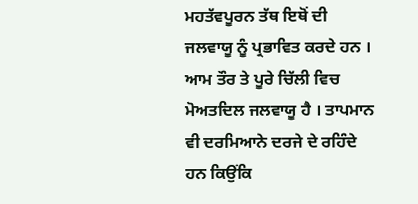ਮਹਤੱਵਪੂਰਨ ਤੱਥ ਇਥੋਂ ਦੀ ਜਲਵਾਯੂ ਨੂੰ ਪ੍ਰਭਾਵਿਤ ਕਰਦੇ ਹਨ । ਆਮ ਤੌਰ ਤੇ ਪੂਰੇ ਚਿੱਲੀ ਵਿਚ ਮੋਅਤਦਿਲ ਜਲਵਾਯੂ ਹੈ । ਤਾਪਮਾਨ ਵੀ ਦਰਮਿਆਨੇ ਦਰਜੇ ਦੇ ਰਹਿੰਦੇ ਹਨ ਕਿਉਂਕਿ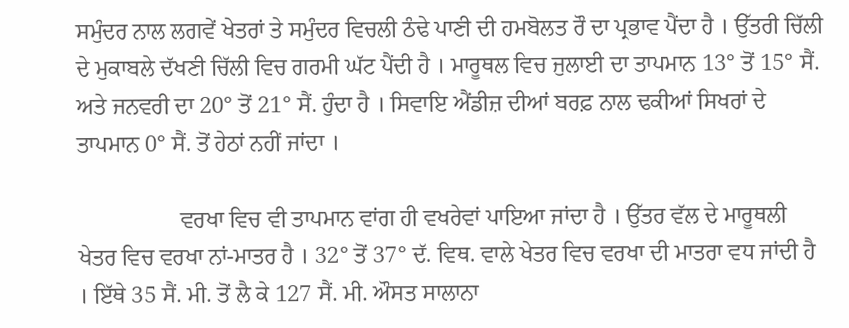ਸਮੁੰਦਰ ਨਾਲ ਲਗਵੇਂ ਖੇਤਰਾਂ ਤੇ ਸਮੁੰਦਰ ਵਿਚਲੀ ਠੰਢੇ ਪਾਣੀ ਦੀ ਹਮਬੋਲਤ ਰੌ ਦਾ ਪ੍ਰਭਾਵ ਪੈਂਦਾ ਹੈ । ਉੱਤਰੀ ਚਿੱਲੀ ਦੇ ਮੁਕਾਬਲੇ ਦੱਖਣੀ ਚਿੱਲੀ ਵਿਚ ਗਰਮੀ ਘੱਟ ਪੈਂਦੀ ਹੈ । ਮਾਰੂਥਲ ਵਿਚ ਜੁਲਾਈ ਦਾ ਤਾਪਮਾਨ 13° ਤੋਂ 15° ਸੈਂ. ਅਤੇ ਜਨਵਰੀ ਦਾ 20° ਤੋਂ 21° ਸੈਂ. ਹੁੰਦਾ ਹੈ । ਸਿਵਾਇ ਐਂਡੀਜ਼ ਦੀਆਂ ਬਰਫ਼ ਨਾਲ ਢਕੀਆਂ ਸਿਖਰਾਂ ਦੇ ਤਾਪਮਾਨ 0° ਸੈਂ. ਤੋਂ ਹੇਠਾਂ ਨਹੀਂ ਜਾਂਦਾ ।

                  ਵਰਖਾ ਵਿਚ ਵੀ ਤਾਪਮਾਨ ਵਾਂਗ ਹੀ ਵਖਰੇਵਾਂ ਪਾਇਆ ਜਾਂਦਾ ਹੈ । ਉੱਤਰ ਵੱਲ ਦੇ ਮਾਰੂਥਲੀ ਖੇਤਰ ਵਿਚ ਵਰਖਾ ਨਾਂ-ਮਾਤਰ ਹੈ । 32° ਤੋਂ 37° ਦੱ. ਵਿਥ. ਵਾਲੇ ਖੇਤਰ ਵਿਚ ਵਰਖਾ ਦੀ ਮਾਤਰਾ ਵਧ ਜਾਂਦੀ ਹੈ । ਇੱਥੇ 35 ਸੈਂ. ਮੀ. ਤੋਂ ਲੈ ਕੇ 127 ਸੈਂ. ਮੀ. ਔਸਤ ਸਾਲਾਨਾ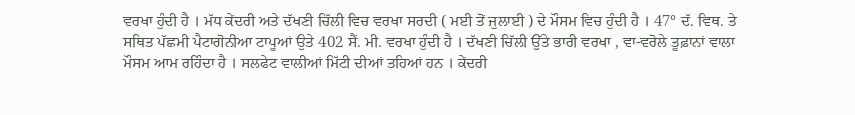ਵਰਖਾ ਹੁੰਦੀ ਹੈ । ਮੱਧ ਕੇਂਦਰੀ ਅਤੇ ਦੱਖਣੀ ਚਿੱਲੀ ਵਿਚ ਵਰਖਾ ਸਰਦੀ ( ਮਈ ਤੋਂ ਜੁਲਾਈ ) ਦੇ ਮੌਸਮ ਵਿਚ ਹੁੰਦੀ ਹੈ । 47° ਦੱ. ਵਿਥ. ਤੇ ਸਥਿਤ ਪੱਛਮੀ ਪੈਟਾਗੋਨੀਆ ਟਾਪੂਆਂ ਉਤੇ 402 ਸੈਂ. ਮੀ. ਵਰਖਾ ਹੁੰਦੀ ਹੈ । ਦੱਖਣੀ ਚਿੱਲੀ ਉੱਤੇ ਭਾਰੀ ਵਰਖਾ , ਵਾ-ਵਰੋਲੇ ਤੂਫ਼ਾਨਾਂ ਵਾਲਾ ਮੌਸਮ ਆਮ ਰਹਿੰਦਾ ਹੈ । ਸਲਫੇਟ ਵਾਲੀਆਂ ਮਿੱਟੀ ਦੀਆਂ ਤਹਿਆਂ ਹਨ । ਕੇਂਦਰੀ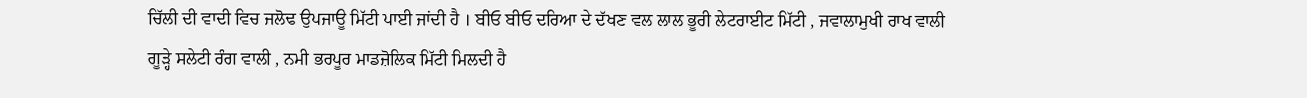ਚਿੱਲੀ ਦੀ ਵਾਦੀ ਵਿਚ ਜਲੋਢ ਉਪਜਾਊ ਮਿੱਟੀ ਪਾਈ ਜਾਂਦੀ ਹੈ । ਬੀਓ ਬੀਓ ਦਰਿਆ ਦੇ ਦੱਖਣ ਵਲ ਲਾਲ ਭੂਰੀ ਲੇਟਰਾਈਟ ਮਿੱਟੀ , ਜਵਾਲਾਮੁਖੀ ਰਾਖ ਵਾਲੀ ਗੂੜ੍ਹੇ ਸਲੇਟੀ ਰੰਗ ਵਾਲੀ , ਨਮੀ ਭਰਪੂਰ ਮਾਡਜ਼ੋਲਿਕ ਮਿੱਟੀ ਮਿਲਦੀ ਹੈ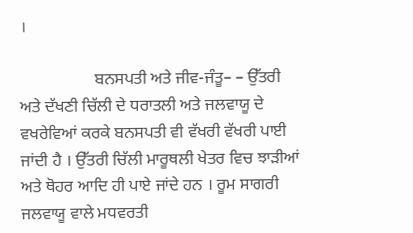।

                  ਬਨਸਪਤੀ ਅਤੇ ਜੀਵ-ਜੰਤੂ– – ਉੱਤਰੀ ਅਤੇ ਦੱਖਣੀ ਚਿੱਲੀ ਦੇ ਧਰਾਤਲੀ ਅਤੇ ਜਲਵਾਯੂ ਦੇ ਵਖਰੇਵਿਆਂ ਕਰਕੇ ਬਨਸਪਤੀ ਵੀ ਵੱਖਰੀ ਵੱਖਰੀ ਪਾਈ ਜਾਂਦੀ ਹੈ । ਉੱਤਰੀ ਚਿੱਲੀ ਮਾਰੂਥਲੀ ਖੇਤਰ ਵਿਚ ਝਾੜੀਆਂ ਅਤੇ ਥੋਹਰ ਆਦਿ ਹੀ ਪਾਏ ਜਾਂਦੇ ਹਨ । ਰੂਮ ਸਾਗਰੀ ਜਲਵਾਯੂ ਵਾਲੇ ਮਧਵਰਤੀ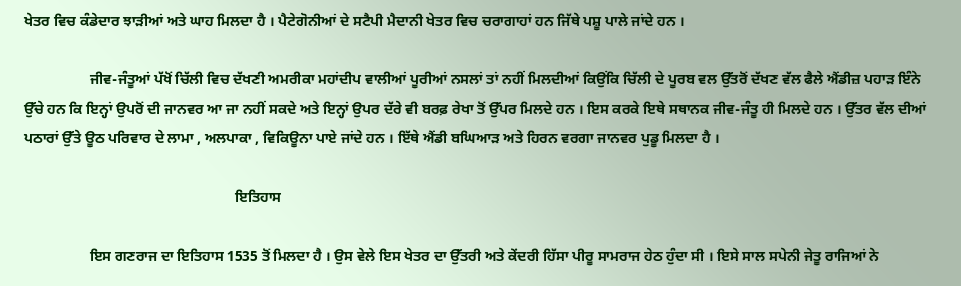ਖੇਤਰ ਵਿਚ ਕੰਡੇਦਾਰ ਝਾੜੀਆਂ ਅਤੇ ਘਾਹ ਮਿਲਦਾ ਹੈ । ਪੈਟੇਗੋਨੀਆਂ ਦੇ ਸਟੈਪੀ ਮੈਦਾਨੀ ਖੇਤਰ ਵਿਚ ਚਰਾਗਾਹਾਂ ਹਨ ਜਿੱਥੇ ਪਸ਼ੂ ਪਾਲੇ ਜਾਂਦੇ ਹਨ ।

                  ਜੀਵ-ਜੰਤੂਆਂ ਪੱਖੋਂ ਚਿੱਲੀ ਵਿਚ ਦੱਖਣੀ ਅਮਰੀਕਾ ਮਹਾਂਦੀਪ ਵਾਲੀਆਂ ਪੂਰੀਆਂ ਨਸਲਾਂ ਤਾਂ ਨਹੀਂ ਮਿਲਦੀਆਂ ਕਿਉਂਕਿ ਚਿੱਲੀ ਦੇ ਪੂਰਬ ਵਲ ਉੱਤਰੋਂ ਦੱਖਣ ਵੱਲ ਫੈਲੇ ਐਂਡੀਜ਼ ਪਹਾੜ ਇੰਨੇ ਉੱਚੇ ਹਨ ਕਿ ਇਨ੍ਹਾਂ ਉਪਰੋਂ ਦੀ ਜਾਨਵਰ ਆ ਜਾ ਨਹੀਂ ਸਕਦੇ ਅਤੇ ਇਨ੍ਹਾਂ ਉਪਰ ਦੱਰੇ ਵੀ ਬਰਫ਼ ਰੇਖਾ ਤੋਂ ਉੱਪਰ ਮਿਲਦੇ ਹਨ । ਇਸ ਕਰਕੇ ਇਥੇ ਸਥਾਨਕ ਜੀਵ-ਜੰਤੂ ਹੀ ਮਿਲਦੇ ਹਨ । ਉੱਤਰ ਵੱਲ ਦੀਆਂ ਪਠਾਰਾਂ ਉੱਤੇ ਊਠ ਪਰਿਵਾਰ ਦੇ ਲਾਮਾ , ਅਲਪਾਕਾ , ਵਿਕਿਊਨਾ ਪਾਏ ਜਾਂਦੇ ਹਨ । ਇੱਥੇ ਐਂਡੀ ਬਘਿਆੜ ਅਤੇ ਹਿਰਨ ਵਰਗਾ ਜਾਨਵਰ ਪੁਡੂ ਮਿਲਦਾ ਹੈ ।

                                                          ਇਤਿਹਾਸ

                  ਇਸ ਗਣਰਾਜ ਦਾ ਇਤਿਹਾਸ 1535 ਤੋਂ ਮਿਲਦਾ ਹੈ । ਉਸ ਵੇਲੇ ਇਸ ਖੇਤਰ ਦਾ ਉੱਤਰੀ ਅਤੇ ਕੇਂਦਰੀ ਹਿੱਸਾ ਪੀਰੂ ਸਾਮਰਾਜ ਹੇਠ ਹੁੰਦਾ ਸੀ । ਇਸੇ ਸਾਲ ਸਪੇਨੀ ਜੇਤੂ ਰਾਜਿਆਂ ਨੇ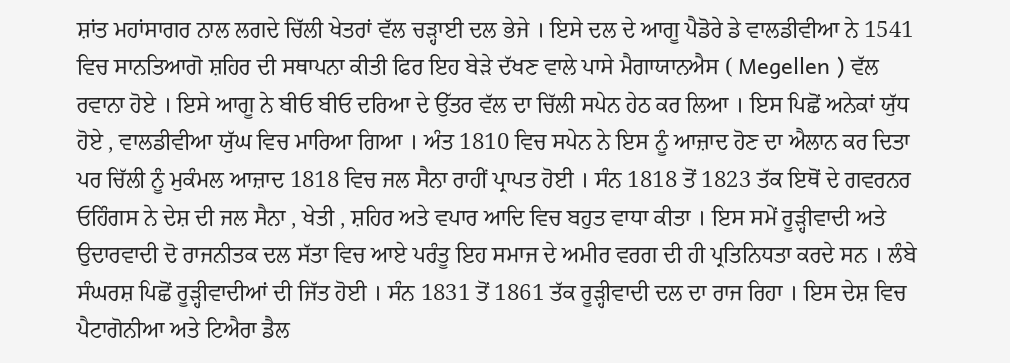ਸ਼ਾਂਤ ਮਹਾਂਸਾਗਰ ਨਾਲ ਲਗਦੇ ਚਿੱਲੀ ਖੇਤਰਾਂ ਵੱਲ ਚੜ੍ਹਾਈ ਦਲ ਭੇਜੇ । ਇਸੇ ਦਲ ਦੇ ਆਗੂ ਪੈਡੋਰੇ ਡੇ ਵਾਲਡੀਵੀਆ ਨੇ 1541 ਵਿਚ ਸਾਨਤਿਆਗੋ ਸ਼ਹਿਰ ਦੀ ਸਥਾਪਨਾ ਕੀਤੀ ਫਿਰ ਇਹ ਬੇੜੇ ਦੱਖਣ ਵਾਲੇ ਪਾਸੇ ਮੈਗਾਯਾਨਐਸ ( Megellen ) ਵੱਲ ਰਵਾਨਾ ਹੋਏ । ਇਸੇ ਆਗੂ ਨੇ ਬੀਓ ਬੀਓ ਦਰਿਆ ਦੇ ਉੱਤਰ ਵੱਲ ਦਾ ਚਿੱਲੀ ਸਪੇਨ ਹੇਠ ਕਰ ਲਿਆ । ਇਸ ਪਿਛੋਂ ਅਨੇਕਾਂ ਯੁੱਧ ਹੋਏ , ਵਾਲਡੀਵੀਆ ਯੁੱਘ ਵਿਚ ਮਾਰਿਆ ਗਿਆ । ਅੰਤ 1810 ਵਿਚ ਸਪੇਨ ਨੇ ਇਸ ਨੂੰ ਆਜ਼ਾਦ ਹੋਣ ਦਾ ਐਲਾਨ ਕਰ ਦਿਤਾ ਪਰ ਚਿੱਲੀ ਨੂੰ ਮੁਕੰਮਲ ਆਜ਼ਾਦ 1818 ਵਿਚ ਜਲ ਸੈਨਾ ਰਾਹੀਂ ਪ੍ਰਾਪਤ ਹੋਈ । ਸੰਨ 1818 ਤੋਂ 1823 ਤੱਕ ਇਥੋਂ ਦੇ ਗਵਰਨਰ ਓਹਿੰਗਸ ਨੇ ਦੇਸ਼ ਦੀ ਜਲ ਸੈਨਾ , ਖੇਤੀ , ਸ਼ਹਿਰ ਅਤੇ ਵਪਾਰ ਆਦਿ ਵਿਚ ਬਹੁਤ ਵਾਧਾ ਕੀਤਾ । ਇਸ ਸਮੇਂ ਰੂੜ੍ਹੀਵਾਦੀ ਅਤੇ ਉਦਾਰਵਾਦੀ ਦੋ ਰਾਜਨੀਤਕ ਦਲ ਸੱਤਾ ਵਿਚ ਆਏ ਪਰੰਤੂ ਇਹ ਸਮਾਜ ਦੇ ਅਮੀਰ ਵਰਗ ਦੀ ਹੀ ਪ੍ਰਤਿਨਿਧਤਾ ਕਰਦੇ ਸਨ । ਲੰਬੇ ਸੰਘਰਸ਼ ਪਿਛੋਂ ਰੂੜ੍ਹੀਵਾਦੀਆਂ ਦੀ ਜਿੱਤ ਹੋਈ । ਸੰਨ 1831 ਤੋਂ 1861 ਤੱਕ ਰੂੜ੍ਹੀਵਾਦੀ ਦਲ ਦਾ ਰਾਜ ਰਿਹਾ । ਇਸ ਦੇਸ਼ ਵਿਚ ਪੈਟਾਗੋਨੀਆ ਅਤੇ ਟਿਐਰਾ ਡੈਲ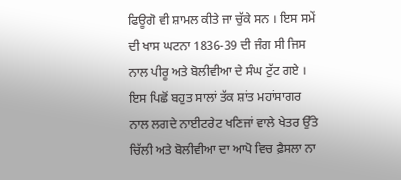ਫਿਊਗੋ ਵੀ ਸ਼ਾਮਲ ਕੀਤੇ ਜਾ ਚੁੱਕੇ ਸਨ । ਇਸ ਸਮੇਂ ਦੀ ਖਾਸ ਘਟਨਾ 1836-39 ਦੀ ਜੰਗ ਸੀ ਜਿਸ ਨਾਲ ਪੀਰੂ ਅਤੇ ਬੋਲੀਵੀਆ ਦੇ ਸੰਘ ਟੁੱਟ ਗਏ । ਇਸ ਪਿਛੋਂ ਬਹੁਤ ਸਾਲਾਂ ਤੱਕ ਸ਼ਾਂਤ ਮਹਾਂਸਾਗਰ ਨਾਲ ਲਗਦੇ ਨਾਈਟਰੇਟ ਖਣਿਜਾਂ ਵਾਲੇ ਖੇਤਰ ਉੱਤੇ ਚਿੱਲੀ ਅਤੇ ਬੋਲੀਵੀਆ ਦਾ ਆਪੋ ਵਿਚ ਫ਼ੈਸਲਾ ਨਾ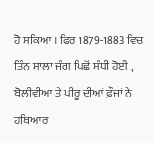ਹੋ ਸਕਿਆ । ਫਿਰ 1879-1883 ਵਿਚ ਤਿੰਨ ਸਾਲਾ ਜੰਗ ਪਿਛੋਂ ਸੰਧੀ ਹੋਈ , ਬੋਲੀਵੀਆ ਤੇ ਪੀਰੂ ਦੀਆਂ ਫ਼ੌਜਾਂ ਨੇ ਹਥਿਆਰ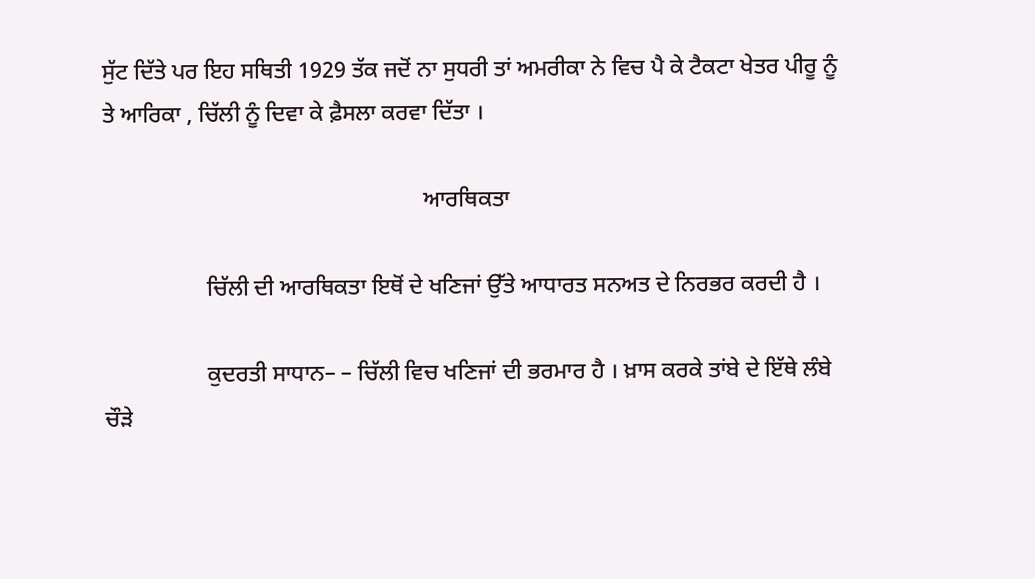ਸੁੱਟ ਦਿੱਤੇ ਪਰ ਇਹ ਸਥਿਤੀ 1929 ਤੱਕ ਜਦੋਂ ਨਾ ਸੁਧਰੀ ਤਾਂ ਅਮਰੀਕਾ ਨੇ ਵਿਚ ਪੈ ਕੇ ਟੈਕਟਾ ਖੇਤਰ ਪੀਰੂ ਨੂੰ ਤੇ ਆਰਿਕਾ , ਚਿੱਲੀ ਨੂੰ ਦਿਵਾ ਕੇ ਫ਼ੈਸਲਾ ਕਰਵਾ ਦਿੱਤਾ ।

                                                        ਆਰਥਿਕਤਾ

                  ਚਿੱਲੀ ਦੀ ਆਰਥਿਕਤਾ ਇਥੋਂ ਦੇ ਖਣਿਜਾਂ ਉੱਤੇ ਆਧਾਰਤ ਸਨਅਤ ਦੇ ਨਿਰਭਰ ਕਰਦੀ ਹੈ ।

                  ਕੁਦਰਤੀ ਸਾਧਾਨ– – ਚਿੱਲੀ ਵਿਚ ਖਣਿਜਾਂ ਦੀ ਭਰਮਾਰ ਹੈ । ਖ਼ਾਸ ਕਰਕੇ ਤਾਂਬੇ ਦੇ ਇੱਥੇ ਲੰਬੇ ਚੌੜੇ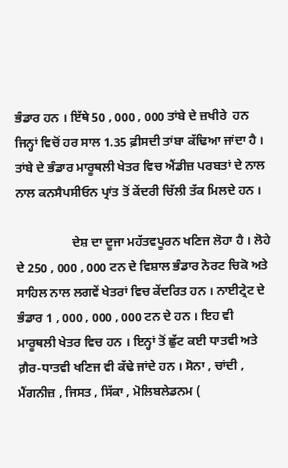ਭੰਡਾਰ ਹਨ । ਇੱਥੇ 50 , 000 , 000 ਤਾਂਬੇ ਦੇ ਜ਼ਖੀਰੇ  ਹਨ ਜਿਨ੍ਹਾਂ ਵਿਚੋਂ ਹਰ ਸਾਲ 1.35 ਫ਼ੀਸਦੀ ਤਾਂਬਾ ਕੱਢਿਆ ਜਾਂਦਾ ਹੈ । ਤਾਂਬੇ ਦੇ ਭੰਡਾਰ ਮਾਰੂਥਲੀ ਖੇਤਰ ਵਿਚ ਐਂਡੀਜ਼ ਪਰਬਤਾਂ ਦੇ ਨਾਲ ਨਾਲ ਕਨਸੈਪਸੀਓਨ ਪ੍ਰਾਂਤ ਤੋਂ ਕੇਂਦਰੀ ਚਿੱਲੀ ਤੱਕ ਮਿਲਦੇ ਹਨ ।

                  ਦੇਸ਼ ਦਾ ਦੂਜਾ ਮਹੱਤਵਪੂਰਨ ਖਣਿਜ ਲੋਹਾ ਹੈ । ਲੋਹੇ ਦੇ 250 , 000 , 000 ਟਨ ਦੇ ਵਿਸ਼ਾਲ ਭੰਡਾਰ ਨੋਰਟ ਚਿਕੋ ਅਤੇ ਸਾਹਿਲ ਨਾਲ ਲਗਵੇਂ ਖੇਤਰਾਂ ਵਿਚ ਕੇਂਦਰਿਤ ਹਨ । ਨਾਈਟ੍ਰੇਟ ਦੇ ਭੰਡਾਰ 1 , 000 , 000 , 000 ਟਨ ਦੇ ਹਨ । ਇਹ ਵੀ ਮਾਰੂਥਲੀ ਖੇਤਰ ਵਿਚ ਹਨ । ਇਨ੍ਹਾਂ ਤੋਂ ਛੁੱਟ ਕਈ ਧਾਤਵੀ ਅਤੇ ਗ਼ੈਰ-ਧਾਤਵੀ ਖਣਿਜ ਵੀ ਕੱਢੇ ਜਾਂਦੇ ਹਨ । ਸੋਨਾ , ਚਾਂਦੀ , ਮੈਂਗਨੀਜ਼ , ਜਿਸਤ , ਸਿੱਕਾ , ਮੋਲਿਬਲੇਡਨਮ (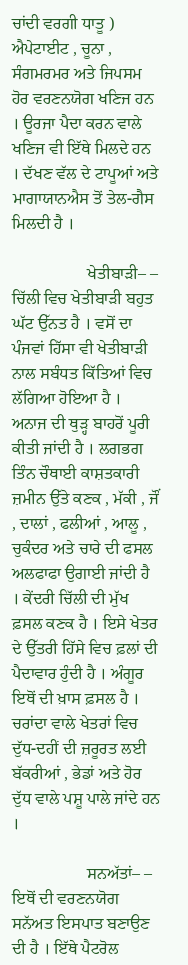ਚਾਂਦੀ ਵਰਗੀ ਧਾਤੂ ) ਐਪੇਟਾਈਟ , ਚੂਨਾ , ਸੰਗਮਰਮਰ ਅਤੇ ਜਿਪਸਮ ਹੋਰ ਵਰਣਨਯੋਗ ਖਣਿਜ ਹਨ । ਊਰਜਾ ਪੈਦਾ ਕਰਨ ਵਾਲੇ ਖਣਿਜ ਵੀ ਇੱਥੇ ਮਿਲਦੇ ਹਨ । ਦੱਖਣ ਵੱਲ ਦੇ ਟਾਪੂਆਂ ਅਤੇ ਮਾਗਾਯਾਨਐਸ ਤੋਂ ਤੇਲ-ਗੈਸ ਮਿਲਦੀ ਹੈ ।

                  ਖੇਤੀਬਾੜੀ– – ਚਿੱਲੀ ਵਿਚ ਖੇਤੀਬਾੜੀ ਬਹੁਤ ਘੱਟ ਉੱਨਤ ਹੈ । ਵਸੋਂ ਦਾ ਪੰਜਵਾਂ ਹਿੱਸਾ ਵੀ ਖੇਤੀਬਾੜੀ ਨਾਲ ਸਬੰਧਤ ਕਿੱਤਿਆਂ ਵਿਚ ਲੱਗਿਆ ਹੋਇਆ ਹੈ । ਅਨਾਜ ਦੀ ਥੁੜ੍ਹ ਬਾਹਰੋਂ ਪੂਰੀ ਕੀਤੀ ਜਾਂਦੀ ਹੈ । ਲਗਭਗ ਤਿੰਨ ਚੌਥਾਈ ਕਾਸ਼ਤਕਾਰੀ ਜ਼ਮੀਨ ਉੱਤੇ ਕਣਕ , ਮੱਕੀ , ਜੌਂ , ਦਾਲਾਂ , ਫਲੀਆਂ , ਆਲੂ , ਚੁਕੰਦਰ ਅਤੇ ਚਾਰੇ ਦੀ ਫਸਲ ਅਲਫਾਫਾ ਉਗਾਈ ਜਾਂਦੀ ਹੈ । ਕੇਂਦਰੀ ਚਿੱਲੀ ਦੀ ਮੁੱਖ ਫ਼ਸਲ ਕਣਕ ਹੈ । ਇਸੇ ਖੇਤਰ ਦੇ ਉੱਤਰੀ ਹਿੱਸੇ ਵਿਚ ਫ਼ਲਾਂ ਦੀ ਪੈਦਾਵਾਰ ਹੁੰਦੀ ਹੈ । ਅੰਗੂਰ ਇਥੋਂ ਦੀ ਖ਼ਾਸ ਫ਼ਸਲ ਹੈ । ਚਰਾਂਦਾ ਵਾਲੇ ਖੇਤਰਾਂ ਵਿਚ ਦੁੱਧ-ਦਹੀਂ ਦੀ ਜ਼ਰੂਰਤ ਲਈ ਬੱਕਰੀਆਂ , ਭੇਡਾਂ ਅਤੇ ਹੋਰ ਦੁੱਧ ਵਾਲੇ ਪਸ਼ੂ ਪਾਲੇ ਜਾਂਦੇ ਹਨ ।

                  ਸਨਅੱਤਾਂ– – ਇਥੋਂ ਦੀ ਵਰਣਨਯੋਗ ਸਨੱਅਤ ਇਸਪਾਤ ਬਣਾਉਣ ਦੀ ਹੈ । ਇੱਥੇ ਪੈਟਰੋਲ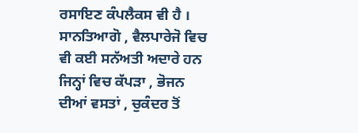ਰਸਾਇਣ ਕੰਪਲੈਕਸ ਵੀ ਹੈ । ਸਾਨਤਿਆਗੋ , ਵੈਲਪਾਰੇਜੋ ਵਿਚ ਵੀ ਕਈ ਸਨੱਅਤੀ ਅਦਾਰੇ ਹਨ ਜਿਨ੍ਹਾਂ ਵਿਚ ਕੱਪੜਾ , ਭੋਜਨ ਦੀਆਂ ਵਸਤਾਂ , ਚੁਕੰਦਰ ਤੋਂ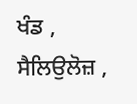ਖੰਡ , ਸੈਲਿਉਲੋਜ਼ ,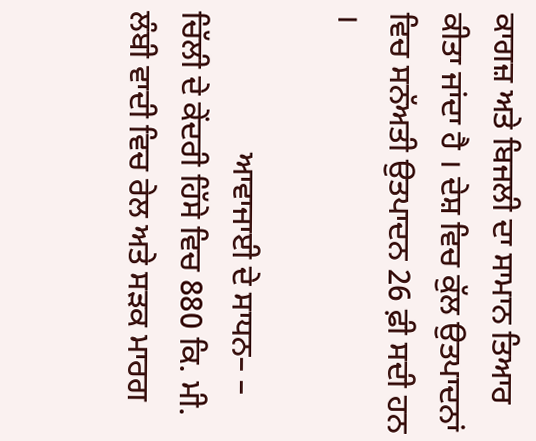ਕਾਗਜ਼ ਅਤੇ ਬਿਜਲੀ ਦਾ ਸਾਮਾਨ ਤਿਆਰ ਕੀਤਾ ਜਾਂਦਾ ਹੈ । ਦੇਸ਼ ਵਿਚ ਕੁੱਲ ਉਤਪਾਦਨਾਂ ਵਿਚ ਸਨੱਅਤੀ ਉਤਪਾਦਨ 26 ਫ਼ੀ ਸਦੀ ਹਨ ।

                  ਆਵਾਜਾਈ ਦੇ ਸਾਧਨ– – ਚਿੱਲੀ ਦੇ ਕੇਂਦਰੀ ਹਿੱਸੇ ਵਿਚ 880 ਕਿ. ਮੀ. ਲੰਬੀ ਵਾਦੀ ਵਿਚ ਰੇਲ ਅਤੇ ਸੜਕ ਮਾਰਗ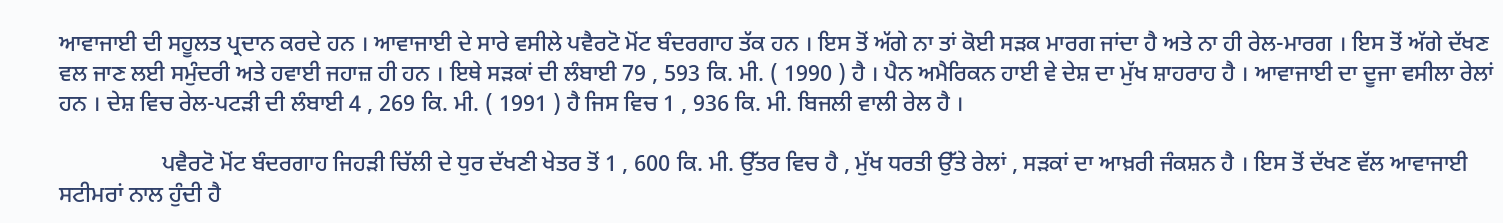ਆਵਾਜਾਈ ਦੀ ਸਹੂਲਤ ਪ੍ਰਦਾਨ ਕਰਦੇ ਹਨ । ਆਵਾਜਾਈ ਦੇ ਸਾਰੇ ਵਸੀਲੇ ਪਵੈਰਟੋ ਮੋਂਟ ਬੰਦਰਗਾਹ ਤੱਕ ਹਨ । ਇਸ ਤੋਂ ਅੱਗੇ ਨਾ ਤਾਂ ਕੋਈ ਸੜਕ ਮਾਰਗ ਜਾਂਦਾ ਹੈ ਅਤੇ ਨਾ ਹੀ ਰੇਲ-ਮਾਰਗ । ਇਸ ਤੋਂ ਅੱਗੇ ਦੱਖਣ ਵਲ ਜਾਣ ਲਈ ਸਮੁੰਦਰੀ ਅਤੇ ਹਵਾਈ ਜਹਾਜ਼ ਹੀ ਹਨ । ਇਥੇ ਸੜਕਾਂ ਦੀ ਲੰਬਾਈ 79 , 593 ਕਿ. ਮੀ. ( 1990 ) ਹੈ । ਪੈਨ ਅਮੈਰਿਕਨ ਹਾਈ ਵੇ ਦੇਸ਼ ਦਾ ਮੁੱਖ ਸ਼ਾਹਰਾਹ ਹੈ । ਆਵਾਜਾਈ ਦਾ ਦੂਜਾ ਵਸੀਲਾ ਰੇਲਾਂ ਹਨ । ਦੇਸ਼ ਵਿਚ ਰੇਲ-ਪਟੜੀ ਦੀ ਲੰਬਾਈ 4 , 269 ਕਿ. ਮੀ. ( 1991 ) ਹੈ ਜਿਸ ਵਿਚ 1 , 936 ਕਿ. ਮੀ. ਬਿਜਲੀ ਵਾਲੀ ਰੇਲ ਹੈ ।

                  ਪਵੈਰਟੋ ਮੋਂਟ ਬੰਦਰਗਾਹ ਜਿਹੜੀ ਚਿੱਲੀ ਦੇ ਧੁਰ ਦੱਖਣੀ ਖੇਤਰ ਤੋਂ 1 , 600 ਕਿ. ਮੀ. ਉੱਤਰ ਵਿਚ ਹੈ , ਮੁੱਖ ਧਰਤੀ ਉੱਤੇ ਰੇਲਾਂ , ਸੜਕਾਂ ਦਾ ਆਖ਼ਰੀ ਜੰਕਸ਼ਨ ਹੈ । ਇਸ ਤੋਂ ਦੱਖਣ ਵੱਲ ਆਵਾਜਾਈ ਸਟੀਮਰਾਂ ਨਾਲ ਹੁੰਦੀ ਹੈ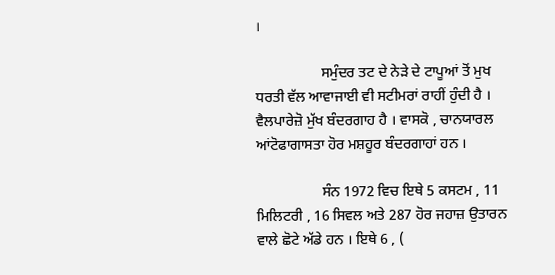।

                  ਸਮੁੰਦਰ ਤਟ ਦੇ ਨੇੜੇ ਦੇ ਟਾਪੂਆਂ ਤੋਂ ਮੁਖ ਧਰਤੀ ਵੱਲ ਆਵਾਜਾਈ ਵੀ ਸਟੀਮਰਾਂ ਰਾਹੀਂ ਹੁੰਦੀ ਹੈ । ਵੈਲਪਾਰੇਜ਼ੋ ਮੁੱਖ ਬੰਦਰਗਾਹ ਹੈ । ਵਾਸਕੋ , ਚਾਨਯਾਰਲ ਆਂਟੋਫਾਗਾਸਤਾ ਹੋਰ ਮਸ਼ਹੂਰ ਬੰਦਰਗਾਹਾਂ ਹਨ ।

                  ਸੰਨ 1972 ਵਿਚ ਇਥੇ 5 ਕਸਟਮ , 11 ਮਿਲਿਟਰੀ , 16 ਸਿਵਲ ਅਤੇ 287 ਹੋਰ ਜਹਾਜ਼ ਉਤਾਰਨ ਵਾਲੇ ਛੋਟੇ ਅੱਡੇ ਹਨ । ਇਥੇ 6 , (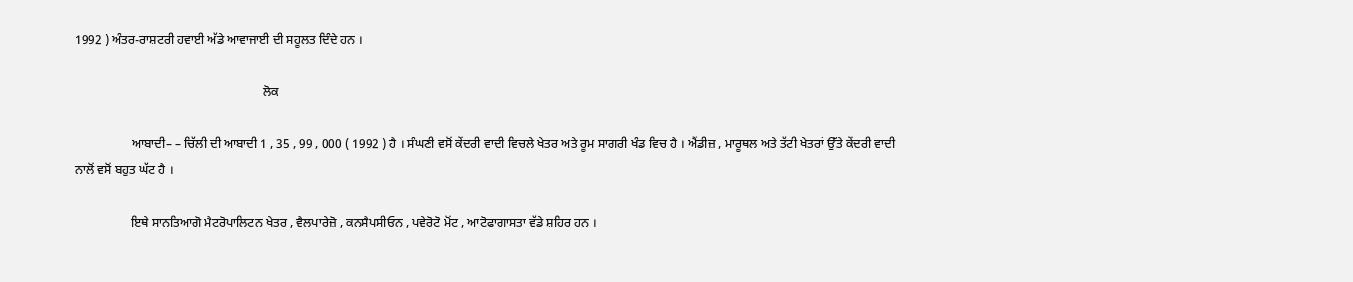1992 ) ਅੰਤਰ-ਰਾਸ਼ਟਰੀ ਹਵਾਈ ਅੱਡੇ ਆਵਾਜਾਈ ਦੀ ਸਹੂਲਤ ਦਿੰਦੇ ਹਨ ।

                                                            ਲੋਕ

                  ਆਬਾਦੀ– – ਚਿੱਲੀ ਦੀ ਆਬਾਦੀ 1 , 35 , 99 , 000 ( 1992 ) ਹੈ । ਸੰਘਣੀ ਵਸੋਂ ਕੇਂਦਰੀ ਵਾਦੀ ਵਿਚਲੇ ਖੇਤਰ ਅਤੇ ਰੂਮ ਸਾਗਰੀ ਖੰਡ ਵਿਚ ਹੈ । ਐਂਡੀਜ਼ , ਮਾਰੂਥਲ ਅਤੇ ਤੱਟੀ ਖੇਤਰਾਂ ਉੱਤੇ ਕੇਂਦਰੀ ਵਾਦੀ ਨਾਲੋਂ ਵਸੋਂ ਬਹੁਤ ਘੱਟ ਹੈ ।

                  ਇਥੇ ਸਾਨਤਿਆਗੋ ਮੈਟਰੋਪਾਲਿਟਨ ਖੇਤਰ , ਵੈਲਪਾਰੇਜ਼ੋ , ਕਨਸੈਪਸੀਓਨ , ਪਵੇਰੋਟੋ ਮੋਂਟ , ਆਟੋਫਾਗਾਸਤਾ ਵੱਡੇ ਸ਼ਹਿਰ ਹਨ ।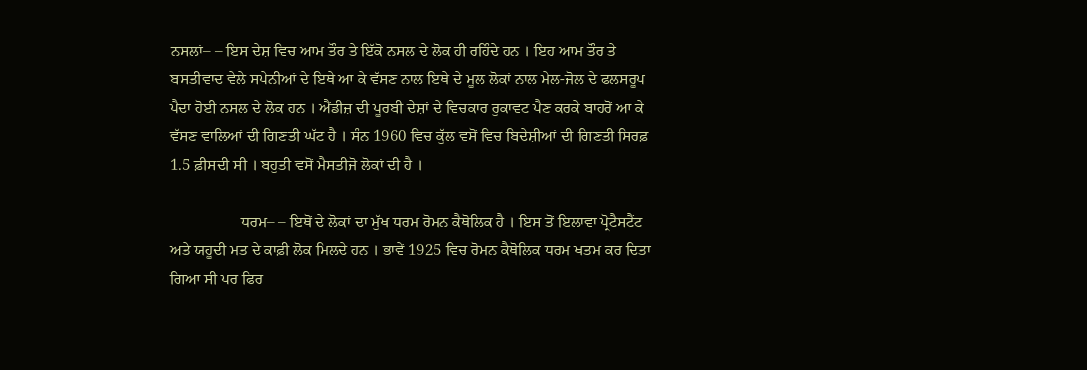ਨਸਲਾਂ– – ਇਸ ਦੇਸ਼ ਵਿਚ ਆਮ ਤੌਰ ਤੇ ਇੱਕੋ ਨਸਲ ਦੇ ਲੋਕ ਹੀ ਰਹਿੰਦੇ ਹਨ । ਇਹ ਆਮ ਤੌਰ ਤੇ ਬਸਤੀਵਾਦ ਵੇਲੇ ਸਪੇਨੀਆਂ ਦੇ ਇਥੇ ਆ ਕੇ ਵੱਸਣ ਨਾਲ ਇਥੇ ਦੇ ਮੂਲ ਲੋਕਾਂ ਨਾਲ ਮੇਲ-ਜੋਲ ਦੇ ਫਲਸਰੂਪ ਪੈਦਾ ਹੋਈ ਨਸਲ ਦੇ ਲੋਕ ਹਨ । ਐਂਡੀਜ਼ ਦੀ ਪੂਰਬੀ ਦੇਸ਼ਾਂ ਦੇ ਵਿਚਕਾਰ ਰੁਕਾਵਟ ਪੈਣ ਕਰਕੇ ਬਾਹਰੋਂ ਆ ਕੇ ਵੱਸਣ ਵਾਲਿਆਂ ਦੀ ਗਿਣਤੀ ਘੱਟ ਹੈ । ਸੰਨ 1960 ਵਿਚ ਕੁੱਲ ਵਸੋਂ ਵਿਚ ਬਿਦੇਸ਼ੀਆਂ ਦੀ ਗਿਣਤੀ ਸਿਰਫ਼ 1.5 ਫ਼ੀਸਦੀ ਸੀ । ਬਹੁਤੀ ਵਸੋਂ ਮੈਸਤੀਜੋ ਲੋਕਾਂ ਦੀ ਹੈ ।

                  ਧਰਮ– – ਇਥੋਂ ਦੇ ਲੋਕਾਂ ਦਾ ਮੁੱਖ ਧਰਮ ਰੋਮਨ ਕੈਥੋਲਿਕ ਹੈ । ਇਸ ਤੋਂ ਇਲਾਵਾ ਪ੍ਰੋਟੈਸਟੈਂਟ ਅਤੇ ਯਹੂਦੀ ਮਤ ਦੇ ਕਾਫ਼ੀ ਲੋਕ ਮਿਲਦੇ ਹਨ । ਭਾਵੇਂ 1925 ਵਿਚ ਰੋਮਨ ਕੈਥੋਲਿਕ ਧਰਮ ਖਤਮ ਕਰ ਦਿਤਾ ਗਿਆ ਸੀ ਪਰ ਫਿਰ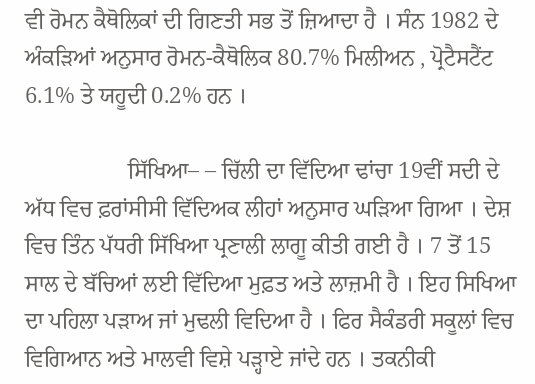ਵੀ ਰੋਮਨ ਕੈਥੋਲਿਕਾਂ ਦੀ ਗਿਣਤੀ ਸਭ ਤੋਂ ਜ਼ਿਆਦਾ ਹੈ । ਸੰਨ 1982 ਦੇ ਅੰਕੜਿਆਂ ਅਨੁਸਾਰ ਰੋਮਨ-ਕੈਥੋਲਿਕ 80.7% ਮਿਲੀਅਨ , ਪ੍ਰੋਟੈਸਟੈਂਟ 6.1% ਤੇ ਯਹੂਦੀ 0.2% ਹਨ ।

                  ਸਿੱਖਿਆ– – ਚਿੱਲੀ ਦਾ ਵਿੱਦਿਆ ਢਾਂਚਾ 19ਵੀਂ ਸਦੀ ਦੇ ਅੱਧ ਵਿਚ ਫ਼ਰਾਂਸੀਸੀ ਵਿੱਦਿਅਕ ਲੀਹਾਂ ਅਨੁਸਾਰ ਘੜਿਆ ਗਿਆ । ਦੇਸ਼ ਵਿਚ ਤਿੰਨ ਪੱਧਰੀ ਸਿੱਖਿਆ ਪ੍ਰਣਾਲੀ ਲਾਗੂ ਕੀਤੀ ਗਈ ਹੈ । 7 ਤੋਂ 15 ਸਾਲ ਦੇ ਬੱਚਿਆਂ ਲਈ ਵਿੱਦਿਆ ਮੁਫ਼ਤ ਅਤੇ ਲਾਜ਼ਮੀ ਹੈ । ਇਹ ਸਿਖਿਆ ਦਾ ਪਹਿਲਾ ਪੜਾਅ ਜਾਂ ਮੁਢਲੀ ਵਿਦਿਆ ਹੈ । ਫਿਰ ਸੈਕੰਡਰੀ ਸਕੂਲਾਂ ਵਿਚ ਵਿਗਿਆਨ ਅਤੇ ਮਾਲਵੀ ਵਿਸ਼ੇ ਪੜ੍ਹਾਏ ਜਾਂਦੇ ਹਨ । ਤਕਨੀਕੀ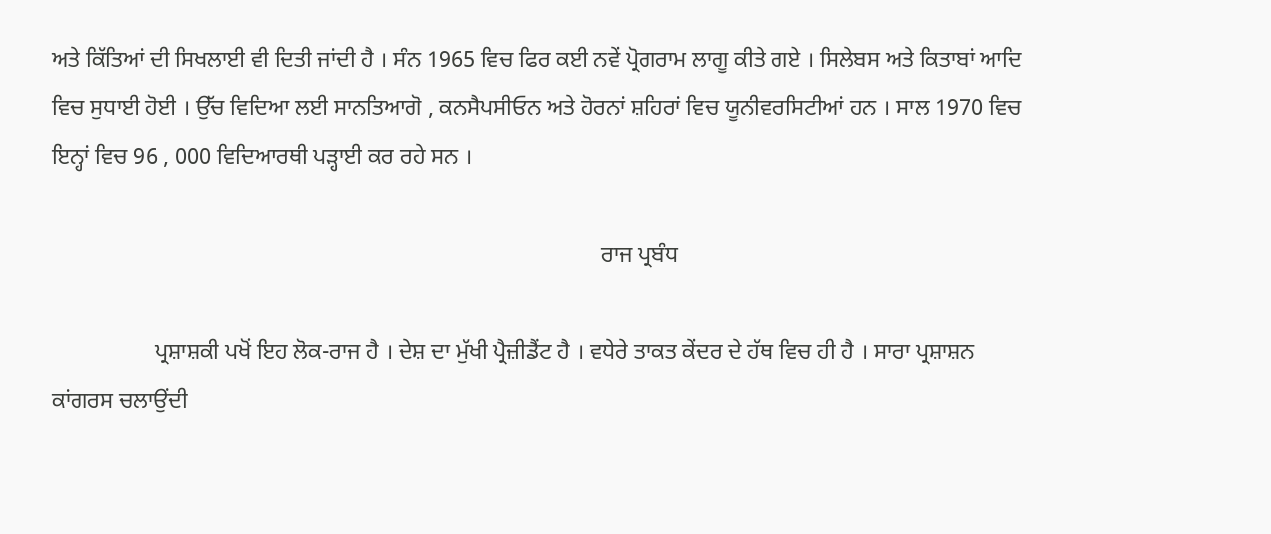ਅਤੇ ਕਿੱਤਿਆਂ ਦੀ ਸਿਖਲਾਈ ਵੀ ਦਿਤੀ ਜਾਂਦੀ ਹੈ । ਸੰਨ 1965 ਵਿਚ ਫਿਰ ਕਈ ਨਵੇਂ ਪ੍ਰੋਗਰਾਮ ਲਾਗੂ ਕੀਤੇ ਗਏ । ਸਿਲੇਬਸ ਅਤੇ ਕਿਤਾਬਾਂ ਆਦਿ ਵਿਚ ਸੁਧਾਈ ਹੋਈ । ਉੱਚ ਵਿਦਿਆ ਲਈ ਸਾਨਤਿਆਗੋ , ਕਨਸੈਪਸੀਓਨ ਅਤੇ ਹੋਰਨਾਂ ਸ਼ਹਿਰਾਂ ਵਿਚ ਯੂਨੀਵਰਸਿਟੀਆਂ ਹਨ । ਸਾਲ 1970 ਵਿਚ ਇਨ੍ਹਾਂ ਵਿਚ 96 , 000 ਵਿਦਿਆਰਥੀ ਪੜ੍ਹਾਈ ਕਰ ਰਹੇ ਸਨ ।

                                                                                                ਰਾਜ ਪ੍ਰਬੰਧ

                  ਪ੍ਰਸ਼ਾਸ਼ਕੀ ਪਖੋਂ ਇਹ ਲੋਕ-ਰਾਜ ਹੈ । ਦੇਸ਼ ਦਾ ਮੁੱਖੀ ਪ੍ਰੈਜ਼ੀਡੈਂਟ ਹੈ । ਵਧੇਰੇ ਤਾਕਤ ਕੇਂਦਰ ਦੇ ਹੱਥ ਵਿਚ ਹੀ ਹੈ । ਸਾਰਾ ਪ੍ਰਸ਼ਾਸ਼ਨ ਕਾਂਗਰਸ ਚਲਾਉਂਦੀ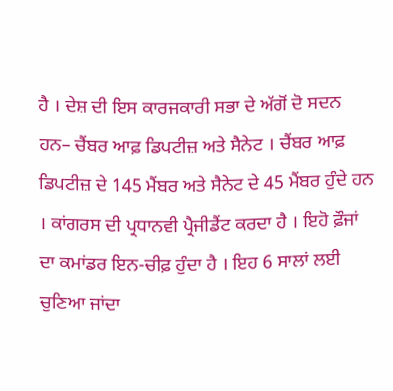ਹੈ । ਦੇਸ਼ ਦੀ ਇਸ ਕਾਰਜਕਾਰੀ ਸਭਾ ਦੇ ਅੱਗੋਂ ਦੋ ਸਦਨ ਹਨ– ਚੈਂਬਰ ਆਫ਼ ਡਿਪਟੀਜ਼ ਅਤੇ ਸੈਨੇਟ । ਚੈਂਬਰ ਆਫ਼ ਡਿਪਟੀਜ਼ ਦੇ 145 ਮੈਂਬਰ ਅਤੇ ਸੈਨੇਟ ਦੇ 45 ਮੈਂਬਰ ਹੁੰਦੇ ਹਨ । ਕਾਂਗਰਸ ਦੀ ਪ੍ਰਧਾਨਵੀ ਪ੍ਰੈਜੀਡੈਂਟ ਕਰਦਾ ਹੈ । ਇਹੋ ਫ਼ੌਜਾਂ ਦਾ ਕਮਾਂਡਰ ਇਨ-ਚੀਫ਼ ਹੁੰਦਾ ਹੈ । ਇਹ 6 ਸਾਲਾਂ ਲਈ ਚੁਣਿਆ ਜਾਂਦਾ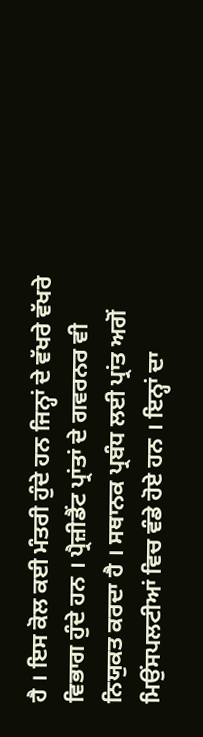ਹੈ । ਇਸ ਕੋਲ ਕਈ ਮੰਤਰੀ ਹੁੰਦੇ ਹਨ ਜਿਨ੍ਹਾਂ ਦੇ ਵੱਖਰੇ ਵੱਖਰੇ ਵਿਭਾਗ ਹੁੰਦੇ ਹਨ । ਪ੍ਰੈਜ਼ੀਡੈਂਟ ਪ੍ਰਾਂਤਾਂ ਦੇ ਗਵਰਨਰ ਵੀ ਨਿਯੁਕਤ ਕਰਦਾ ਹੈ । ਸਥਾਨਕ ਪ੍ਰਬੰਧ ਲਈ ਪ੍ਰਾਂਤ ਅਗੋਂ ਮਿਉਂਸਪਲਟੀਆਂ ਵਿਚ ਵੰਡੇ ਹੋਏ ਹਨ । ਇਨ੍ਹਾਂ ਦਾ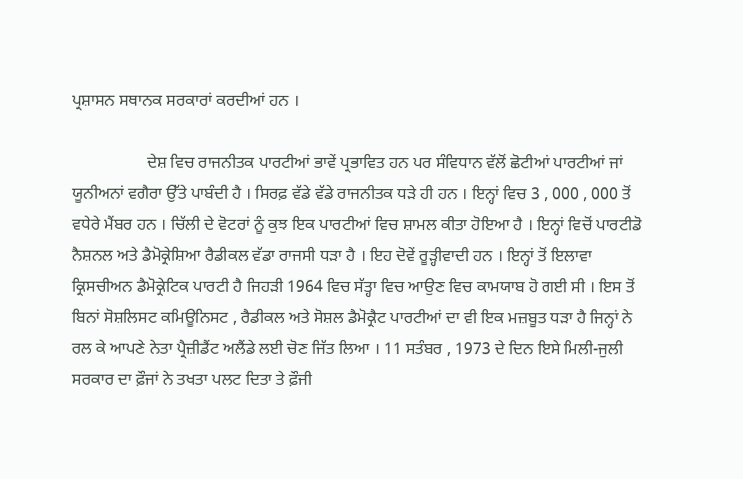ਪ੍ਰਸ਼ਾਸਨ ਸਥਾਨਕ ਸਰਕਾਰਾਂ ਕਰਦੀਆਂ ਹਨ ।

                  ਦੇਸ਼ ਵਿਚ ਰਾਜਨੀਤਕ ਪਾਰਟੀਆਂ ਭਾਵੇਂ ਪ੍ਰਭਾਵਿਤ ਹਨ ਪਰ ਸੰਵਿਧਾਨ ਵੱਲੋਂ ਛੋਟੀਆਂ ਪਾਰਟੀਆਂ ਜਾਂ ਯੂਨੀਅਨਾਂ ਵਗੈਰਾ ਉੱਤੇ ਪਾਬੰਦੀ ਹੈ । ਸਿਰਫ਼ ਵੱਡੇ ਵੱਡੇ ਰਾਜਨੀਤਕ ਧੜੇ ਹੀ ਹਨ । ਇਨ੍ਹਾਂ ਵਿਚ 3 , 000 , 000 ਤੋਂ ਵਧੇਰੇ ਮੈਂਬਰ ਹਨ । ਚਿੱਲੀ ਦੇ ਵੋਟਰਾਂ ਨੂੰ ਕੁਝ ਇਕ ਪਾਰਟੀਆਂ ਵਿਚ ਸ਼ਾਮਲ ਕੀਤਾ ਹੋਇਆ ਹੈ । ਇਨ੍ਹਾਂ ਵਿਚੋਂ ਪਾਰਟੀਡੋ ਨੈਸ਼ਨਲ ਅਤੇ ਡੈਮੋਕ੍ਰੇਸ਼ਿਆ ਰੈਡੀਕਲ ਵੱਡਾ ਰਾਜਸੀ ਧੜਾ ਹੈ । ਇਹ ਦੋਵੇਂ ਰੂੜ੍ਹੀਵਾਦੀ ਹਨ । ਇਨ੍ਹਾਂ ਤੋਂ ਇਲਾਵਾ ਕ੍ਰਿਸਚੀਅਨ ਡੈਮੋਕ੍ਰੇਟਿਕ ਪਾਰਟੀ ਹੈ ਜਿਹੜੀ 1964 ਵਿਚ ਸੱਤ੍ਹਾ ਵਿਚ ਆਉਣ ਵਿਚ ਕਾਮਯਾਬ ਹੋ ਗਈ ਸੀ । ਇਸ ਤੋਂ ਬਿਨਾਂ ਸੋਸ਼ਲਿਸਟ ਕਮਿਊਨਿਸਟ , ਰੈਡੀਕਲ ਅਤੇ ਸੋਸ਼ਲ ਡੈਮੋਕ੍ਰੈਟ ਪਾਰਟੀਆਂ ਦਾ ਵੀ ਇਕ ਮਜ਼ਬੂਤ ਧੜਾ ਹੈ ਜਿਨ੍ਹਾਂ ਨੇ ਰਲ ਕੇ ਆਪਣੇ ਨੇਤਾ ਪ੍ਰੈਜ਼ੀਡੈਂਟ ਅਲੈਂਡੇ ਲਈ ਚੋਣ ਜਿੱਤ ਲਿਆ । 11 ਸਤੰਬਰ , 1973 ਦੇ ਦਿਨ ਇਸੇ ਮਿਲੀ-ਜੁਲੀ ਸਰਕਾਰ ਦਾ ਫ਼ੌਜਾਂ ਨੇ ਤਖਤਾ ਪਲਟ ਦਿਤਾ ਤੇ ਫ਼ੌਜੀ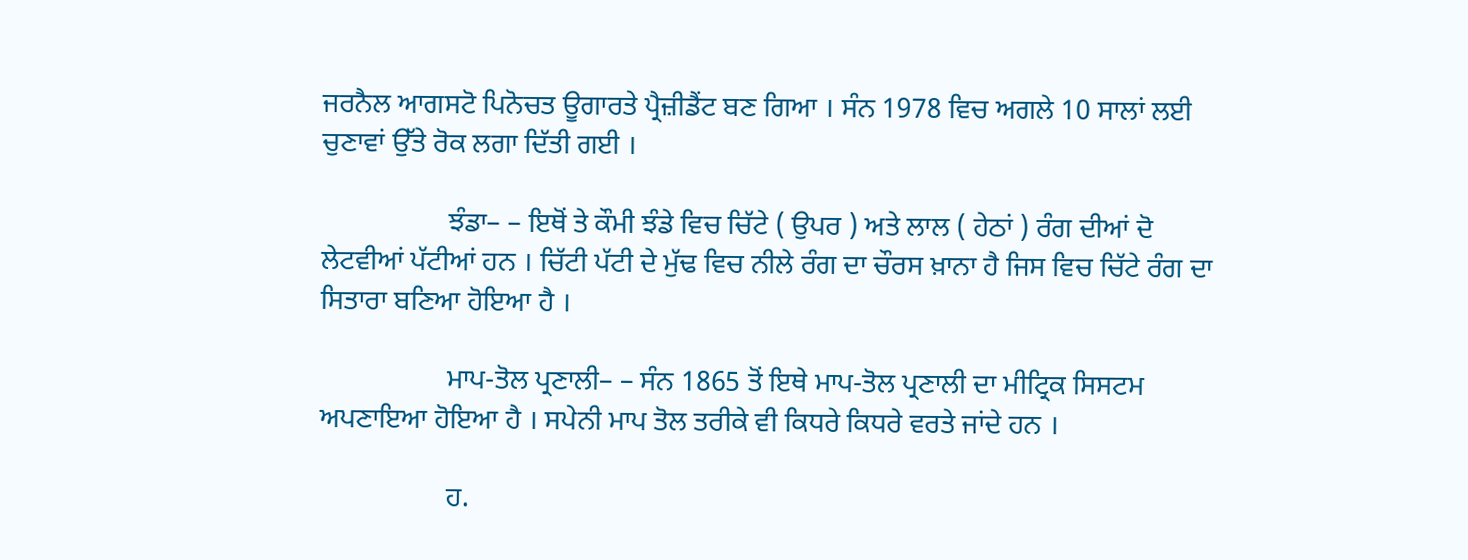ਜਰਨੈਲ ਆਗਸਟੋ ਪਿਨੋਚਤ ਊਗਾਰਤੇ ਪ੍ਰੈਜ਼ੀਡੈਂਟ ਬਣ ਗਿਆ । ਸੰਨ 1978 ਵਿਚ ਅਗਲੇ 10 ਸਾਲਾਂ ਲਈ ਚੁਣਾਵਾਂ ਉੱਤੇ ਰੋਕ ਲਗਾ ਦਿੱਤੀ ਗਈ ।

                  ਝੰਡਾ– – ਇਥੋਂ ਤੇ ਕੌਮੀ ਝੰਡੇ ਵਿਚ ਚਿੱਟੇ ( ਉਪਰ ) ਅਤੇ ਲਾਲ ( ਹੇਠਾਂ ) ਰੰਗ ਦੀਆਂ ਦੋ ਲੇਟਵੀਆਂ ਪੱਟੀਆਂ ਹਨ । ਚਿੱਟੀ ਪੱਟੀ ਦੇ ਮੁੱਢ ਵਿਚ ਨੀਲੇ ਰੰਗ ਦਾ ਚੌਰਸ ਖ਼ਾਨਾ ਹੈ ਜਿਸ ਵਿਚ ਚਿੱਟੇ ਰੰਗ ਦਾ ਸਿਤਾਰਾ ਬਣਿਆ ਹੋਇਆ ਹੈ ।

                  ਮਾਪ-ਤੋਲ ਪ੍ਰਣਾਲੀ– – ਸੰਨ 1865 ਤੋਂ ਇਥੇ ਮਾਪ-ਤੋਲ ਪ੍ਰਣਾਲੀ ਦਾ ਮੀਟ੍ਰਿਕ ਸਿਸਟਮ ਅਪਣਾਇਆ ਹੋਇਆ ਹੈ । ਸਪੇਨੀ ਮਾਪ ਤੋਲ ਤਰੀਕੇ ਵੀ ਕਿਧਰੇ ਕਿਧਰੇ ਵਰਤੇ ਜਾਂਦੇ ਹਨ ।

                  ਹ.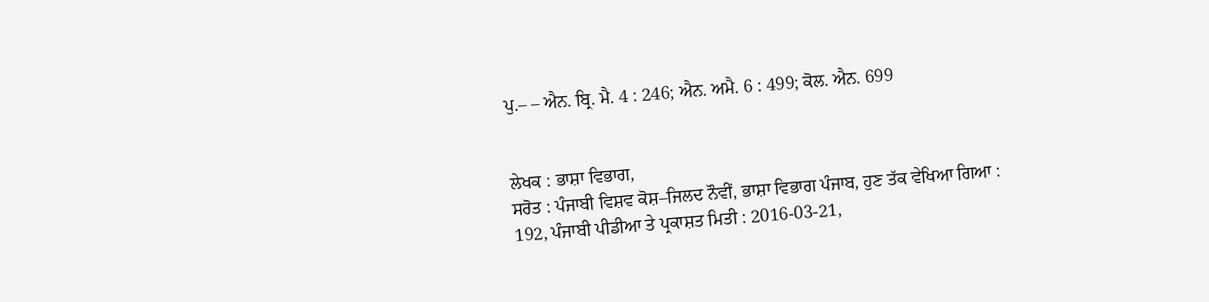ਪੁ.– – ਐਨ. ਬ੍ਰਿ. ਮੈ. 4 : 246; ਐਨ. ਅਮੈ. 6 : 499; ਕੋਲ. ਐਨ. 699


ਲੇਖਕ : ਭਾਸ਼ਾ ਵਿਭਾਗ,
ਸਰੋਤ : ਪੰਜਾਬੀ ਵਿਸ਼ਵ ਕੋਸ਼–ਜਿਲਦ ਨੌਵੀਂ, ਭਾਸ਼ਾ ਵਿਭਾਗ ਪੰਜਾਬ, ਹੁਣ ਤੱਕ ਵੇਖਿਆ ਗਿਆ : 192, ਪੰਜਾਬੀ ਪੀਡੀਆ ਤੇ ਪ੍ਰਕਾਸ਼ਤ ਮਿਤੀ : 2016-03-21,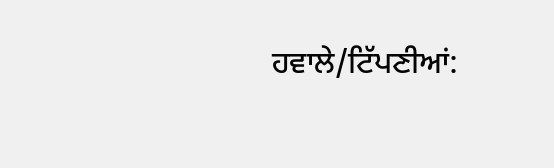ਹਵਾਲੇ/ਟਿੱਪਣੀਆਂ: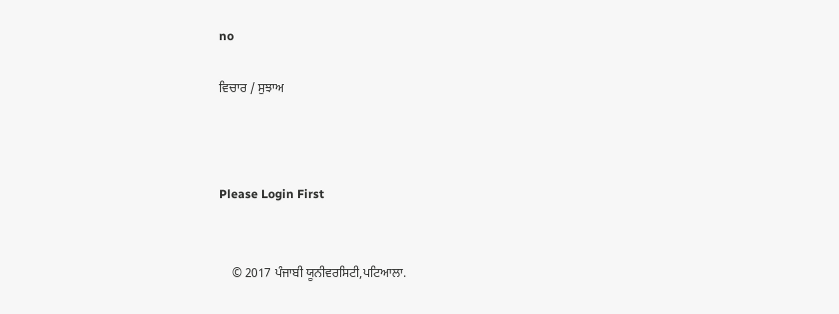no

ਵਿਚਾਰ / ਸੁਝਾਅ



Please Login First


    © 2017 ਪੰਜਾਬੀ ਯੂਨੀਵਰਸਿਟੀ,ਪਟਿਆਲਾ.